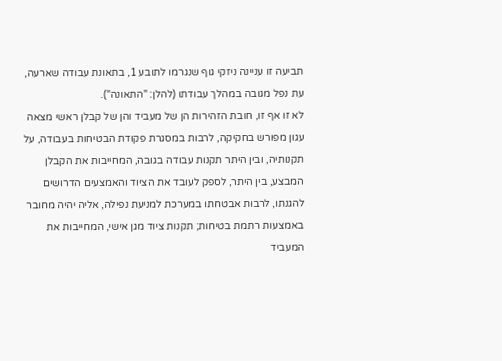תביעה זו עניינה ניזקי גוף שנגרמו לתובע 1, בתאונת עבודה שארעה, עת נפל מגובה במהלך עבודתו (להלן: "התאונה").
לא זו אף זו, חובת הזהירות הן של מעביד והן של קבלן ראשי מצאה עגון מפורש בחקיקה, לרבות במסגרת פקודת הבטיחות בעבודה, על תקנותיה, ובין היתר תקנות עבודה בגובה, המחייבות את הקבלן המבצע, בין היתר, לספק לעובד את הציוד והאמצעים הדרושים להגנתו, לרבות אבטחתו במערכת למניעת נפילה, אליה יהיה מחובר באמצעות רתמת בטיחות; תקנות ציוד מגן אישי, המחייבות את המעביד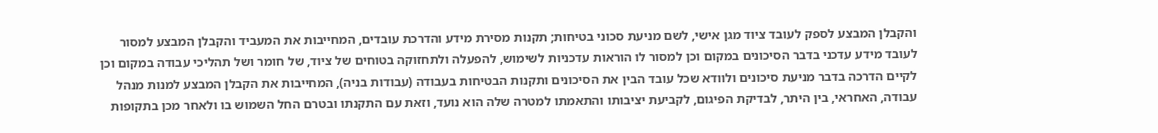והקבלן המבצע לספק לעובד ציוד מגן אישי, לשם מניעת סכוני בטיחות; תקנות מסירת מידע והדרכת עובדים, המחייבות את המעביד והקבלן המבצע למסור לעובד מידע עדכני בדבר הסיכונים במקום וכן למסור לו הוראות עדכניות לשימוש, להפעלה ולתחזוקה בטוחים של ציוד, של חומר ושל תהליכי עבודה במקום וכן לקיים הדרכה בדבר מניעת סיכונים ולוודא שכל עובד הבין את הסיכונים ותקנות הבטיחות בעבודה (עבודות בניה), המחייבות את הקבלן המבצע למנות מנהל עבודה, האחראי, בין היתר, לבדיקת הפיגום, לקביעת יציבותו והתאמתו למטרה שלה הוא נועד, וזאת עם התקנתו ובטרם החל השמוש בו ולאחר מכן בתקופות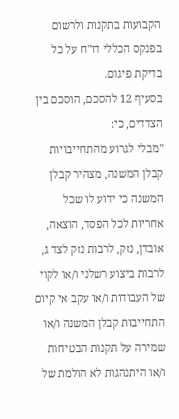הקבועות בתקנות ולרשום בפנקס הכללי דו"ח על כל בדיקת פיגום.
בסעיף 12 להסכם, הוסכם בין הצדדים, כי:
"מבלי לגרוע מהתחייבויות קבלן המשנה, מצהיר קבלן המשנה כי ידוע לו שכל אחריות לכל הפסד, הוצאה, אובדן, נזק, לרבות נזק לצד ג, לרבות ביצוע רשלני ו/או לקוי של העבודות ו/או עקב אי קיום התחייבות קבלן המשנה ו/או שמירה על תקנות הבטיחות ו/או היתנהגות לא הולמת של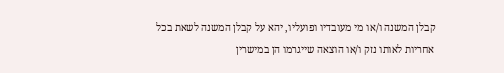קבלן המשנה ו/או מי מעובדיו ופועליו, יהא על קבלן המשנה לשאת בכל אחריות לאותו נזק ו/או הוצאה שייגרמו הן במישרין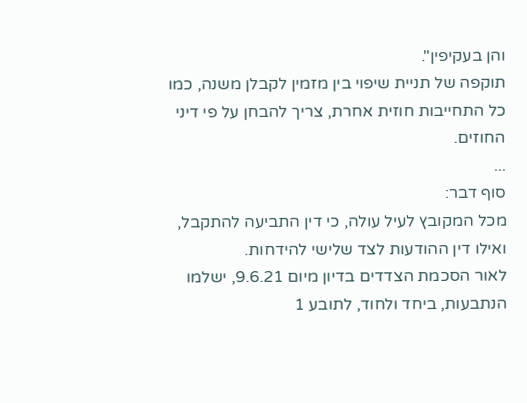והן בעקיפין".
תוקפה של תניית שיפוי בין מזמין לקבלן משנה, כמו כל התחייבות חוזית אחרת, צריך להבחן על פי דיני החוזים.
...
סוף דבר:
מכל המקובץ לעיל עולה, כי דין התביעה להתקבל, ואילו דין ההודעות לצד שלישי להידחות.
לאור הסכמת הצדדים בדיון מיום 9.6.21, ישלמו הנתבעות, ביחד ולחוד, לתובע 1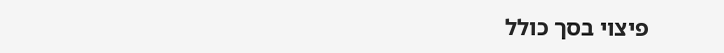פיצוי בסך כולל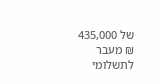של 435,000 ₪ מעבר לתשלומי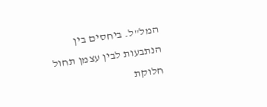המל"ל. ביחסים בין הנתבעות לבין עצמן תחול חלוקת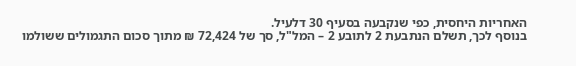האחריות היחסית, כפי שנקבעה בסעיף 30 דלעיל.
בנוסף לכך, תשלם הנתבעת 2 לתובע 2 – המל"ל, סך של 72,424 ₪ מתוך סכום התגמולים ששולמו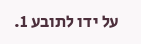על ידו לתובע 1.